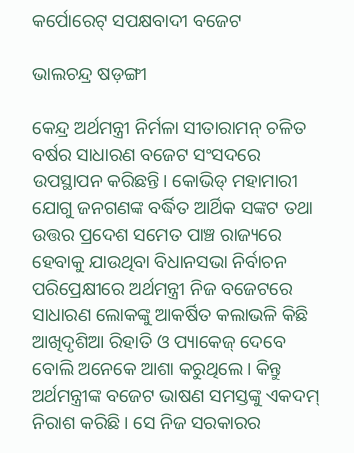କର୍ପୋରେଟ୍‌ ସପକ୍ଷବାଦୀ ବଜେଟ

ଭାଲଚନ୍ଦ୍ର ଷଡ଼ଙ୍ଗୀ

କେନ୍ଦ୍ର ଅର୍ଥମନ୍ତ୍ରୀ ନିର୍ମଳା ସୀତାରାମନ୍‌ ଚଳିତ ବର୍ଷର ସାଧାରଣ ବଜେଟ ସଂସଦରେ ଉପସ୍ଥାପନ କରିଛନ୍ତି। କୋଭିଡ୍‌ ମହାମାରୀ ଯୋଗୁ ଜନଗଣଙ୍କ ବର୍ଦ୍ଧିତ ଆର୍ଥିକ ସଙ୍କଟ ତଥା ଉତ୍ତର ପ୍ରଦେଶ ସମେତ ପାଞ୍ଚ ରାଜ୍ୟରେ ହେବାକୁ ଯାଉଥିବା ବିଧାନସଭା ନିର୍ବାଚନ ପରିପ୍ରେକ୍ଷୀରେ ଅର୍ଥମନ୍ତ୍ରୀ ନିଜ ବଜେଟରେ ସାଧାରଣ ଲୋକଙ୍କୁ ଆକର୍ଷିତ କଲାଭଳି କିଛି ଆଖିଦୃଶିଆ ରିହାତି ଓ ପ୍ୟାକେଜ୍‌ ଦେବେ ବୋଲି ଅନେକେ ଆଶା କରୁଥିଲେ। କିନ୍ତୁ ଅର୍ଥମନ୍ତ୍ରୀଙ୍କ ବଜେଟ ଭାଷଣ ସମସ୍ତଙ୍କୁ ଏକଦମ୍‌ ନିରାଶ କରିଛି। ସେ ନିଜ ସରକାରର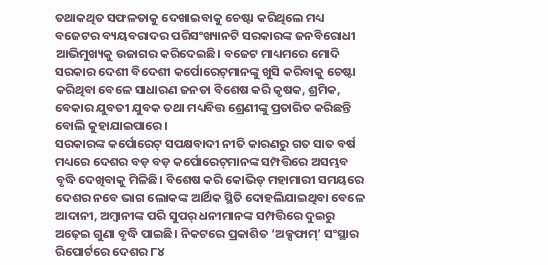ତଥାକଥିତ ସଫଳତାକୁ ଦେଖାଇବାକୁ ଚେଷ୍ଟା କରିଥିଲେ ମଧ୍ୟ ବଜେଟର ବ୍ୟୟବରାଦର ପରିସଂଖ୍ୟାନଟି ସରକାରଙ୍କ ଜନବିରୋଧୀ ଆଭିମୁଖ୍ୟକୁ ଉଜାଗର କରିଦେଇଛି। ବଜେଟ ମାଧ୍ୟମରେ ମୋଦି ସରକାର ଦେଶୀ ବିଦେଶୀ କର୍ପୋରେଟ୍‌ମାନଙ୍କୁ ଖୁସି କରିବାକୁ ଚେଷ୍ଟା କରିଥିବା ବେଳେ ସାଧାରଣ ଜନତା ବିଶେଷ କରି କୃଷକ, ଶ୍ରମିକ, ବେକାର ଯୁବତୀ ଯୁବକ ତଥା ମଧ୍ୟବିତ୍ତ ଶ୍ରେଣୀଙ୍କୁ ପ୍ରତାରିତ କରିଛନ୍ତି ବୋଲି କୁହାଯାଇପାରେ।
ସରକାରଙ୍କ କର୍ପୋରେଟ୍‌ ସପକ୍ଷବାଦୀ ନୀତି କାରଣରୁ ଗତ ସାତ ବର୍ଷ ମଧ୍ୟରେ ଦେଶର ବଡ଼ ବଡ଼ କର୍ପୋରେଟ୍‌ମାନଙ୍କ ସମ୍ପତ୍ତିରେ ଅସମ୍ଭବ ବୃଦ୍ଧି ଦେଖିବାକୁ ମିଳିଛି। ବିଶେଷ କରି କୋଭିଡ୍‌ ମହାମାରୀ ସମୟରେ ଦେଶର ନବେ ଭାଗ ଲୋକଙ୍କ ଆର୍ଥିକ ସ୍ଥିତି ଦୋହଲିଯାଇଥିବା ବେଳେ ଆଦାନୀ, ଅମ୍ବାନୀଙ୍କ ପରି ସୁପର୍‌ ଧନୀମାନଙ୍କ ସମ୍ପତ୍ତିରେ ଦୁଇରୁ ଅଢ଼େଇ ଗୁଣା ବୃଦ୍ଧି ପାଇଛି। ନିକଟରେ ପ୍ରକାଶିତ ‘ଅକ୍ସଫାମ୍‌’ ସଂସ୍ଥାର ରିପୋର୍ଟରେ ଦେଶର ୮୪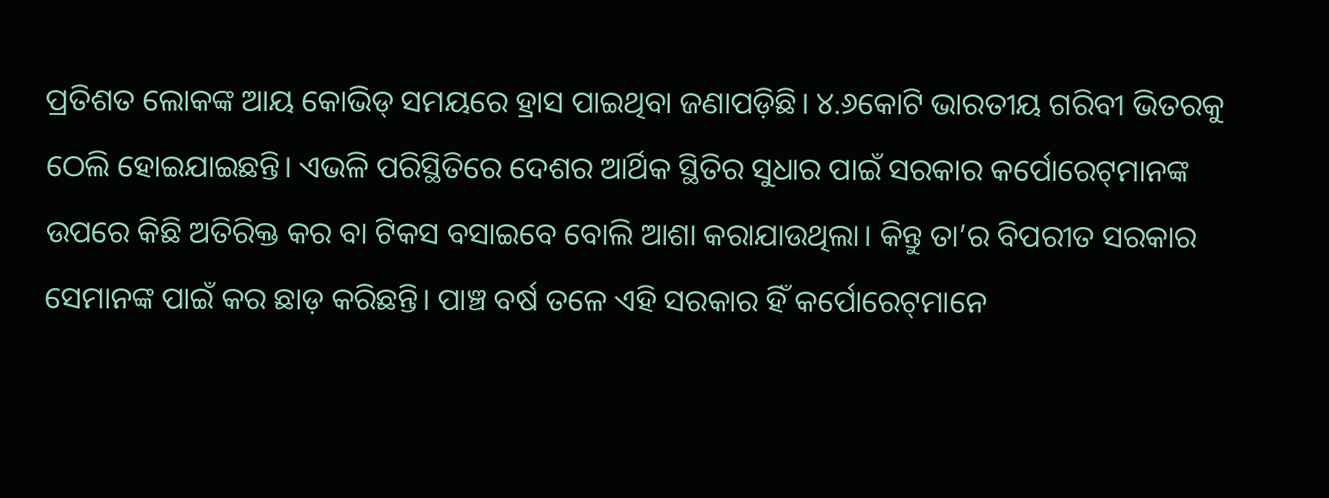ପ୍ରତିଶତ ଲୋକଙ୍କ ଆୟ କୋଭିଡ୍‌ ସମୟରେ ହ୍ରାସ ପାଇଥିବା ଜଣାପଡ଼ିଛି। ୪.୬କୋଟି ଭାରତୀୟ ଗରିବୀ ଭିତରକୁ ଠେଲି ହୋଇଯାଇଛନ୍ତି। ଏଭଳି ପରିସ୍ଥିତିରେ ଦେଶର ଆର୍ଥିକ ସ୍ଥିତିର ସୁଧାର ପାଇଁ ସରକାର କର୍ପୋରେଟ୍‌ମାନଙ୍କ ଉପରେ କିଛି ଅତିରିକ୍ତ କର ବା ଟିକସ ବସାଇବେ ବୋଲି ଆଶା କରାଯାଉଥିଲା। କିନ୍ତୁ ତା’ର ବିପରୀତ ସରକାର ସେମାନଙ୍କ ପାଇଁ କର ଛାଡ଼ କରିଛନ୍ତି। ପାଞ୍ଚ ବର୍ଷ ତଳେ ଏହି ସରକାର ହିଁ କର୍ପୋରେଟ୍‌ମାନେ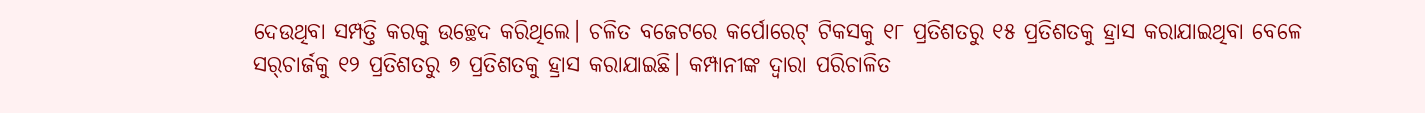ଦେଉଥିବା ସମ୍ପତ୍ତି କରକୁ ଉଚ୍ଛେଦ କରିଥିଲେ। ଚଳିତ ବଜେଟରେ କର୍ପୋରେଟ୍‌ ଟିକସକୁ ୧୮ ପ୍ରତିଶତରୁ ୧୫ ପ୍ରତିଶତକୁ ହ୍ରାସ କରାଯାଇଥିବା ବେଳେ ସର୍‌ଚାର୍ଜକୁ ୧୨ ପ୍ରତିଶତରୁ ୭ ପ୍ରତିଶତକୁ ହ୍ରାସ କରାଯାଇଛି। କମ୍ପାନୀଙ୍କ ଦ୍ୱାରା ପରିଚାଳିତ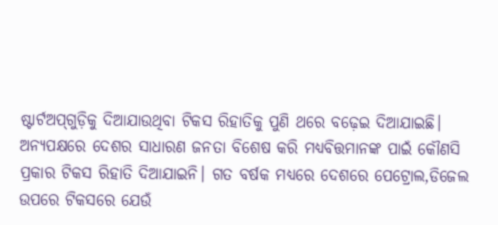ଷ୍ଟାର୍ଟଅପ୍‌ଗୁଡ଼ିକୁ ଦିଆଯାଉଥିବା ଟିକସ ରିହାତିକୁ ପୁଣି ଥରେ ବଢ଼େଇ ଦିଆଯାଇଛି।
ଅନ୍ୟପକ୍ଷରେ ଦେଶର ସାଧାରଣ ଜନତା ବିଶେଷ କରି ମଧ୍ୟବିତ୍ତମାନଙ୍କ ପାଇଁ କୌଣସି ପ୍ରକାର ଟିକସ ରିହାତି ଦିଆଯାଇନି। ଗତ ବର୍ଷକ ମଧ୍ୟରେ ଦେଶରେ ପେଟ୍ରୋଲ,ଡିଜେଲ ଉପରେ ଟିକସରେ ଯେଉଁ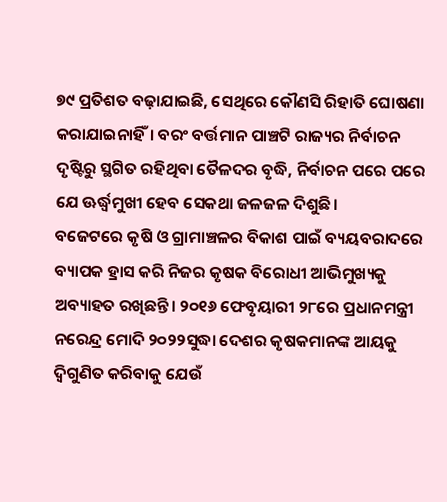୭୯ ପ୍ରତିଶତ ବଢ଼ାଯାଇଛି, ସେଥିରେ କୌଣସି ରିହାତି ଘୋଷଣା କରାଯାଇନାହିଁ। ବରଂ ବର୍ତ୍ତମାନ ପାଞ୍ଚଟି ରାଜ୍ୟର ନିର୍ବାଚନ ଦୃଷ୍ଟିରୁ ସ୍ଥଗିତ ରହିଥିବା ତୈଳଦର ବୃଦ୍ଧି, ନିର୍ବାଚନ ପରେ ପରେ ଯେ ଊର୍ଦ୍ଧ୍ୱମୁଖୀ ହେବ ସେକଥା ଜଳଜଳ ଦିଶୁଛି।
ବଜେଟରେ କୃଷି ଓ ଗ୍ରାମାଞ୍ଚଳର ବିକାଶ ପାଇଁ ବ୍ୟୟବରାଦରେ ବ୍ୟାପକ ହ୍ରାସ କରି ନିଜର କୃଷକ ବିରୋଧୀ ଆଭିମୁଖ୍ୟକୁ ଅବ୍ୟାହତ ରଖିଛନ୍ତି। ୨୦୧୬ ଫେବୃୟାରୀ ୨୮ରେ ପ୍ରଧାନମନ୍ତ୍ରୀ ନରେନ୍ଦ୍ର ମୋଦି ୨୦୨୨ସୁଦ୍ଧା ଦେଶର କୃଷକମାନଙ୍କ ଆୟକୁ ଦ୍ୱିଗୁଣିତ କରିବାକୁ ଯେଉଁ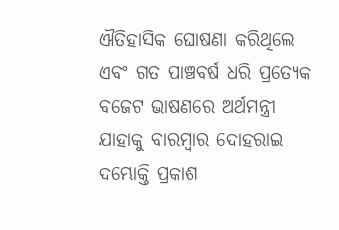ଐତିହାସିକ ଘୋଷଣା କରିଥିଲେ ଏବଂ ଗତ ପାଞ୍ଚବର୍ଷ ଧରି ପ୍ରତ୍ୟେକ ବଜେଟ ଭାଷଣରେ ଅର୍ଥମନ୍ତ୍ରୀ ଯାହାକୁ ବାରମ୍ବାର ଦୋହରାଇ ଦମ୍ଭୋକ୍ତି ପ୍ରକାଶ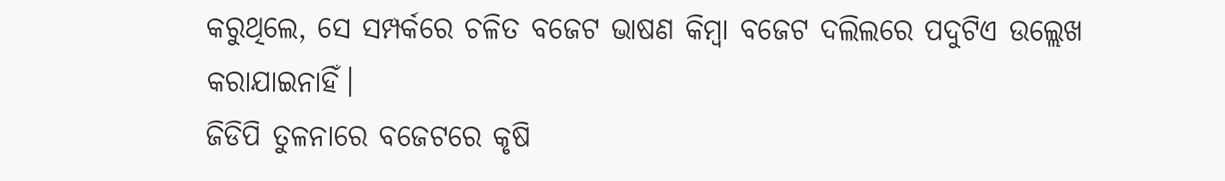କରୁଥିଲେ, ସେ ସମ୍ପର୍କରେ ଚଳିତ ବଜେଟ ଭାଷଣ କିମ୍ବା ବଜେଟ ଦଲିଲରେ ପଦୁଟିଏ ଉଲ୍ଲେଖ କରାଯାଇନାହିଁ।
ଜିଡିପି ତୁଳନାରେ ବଜେଟରେ କୃଷି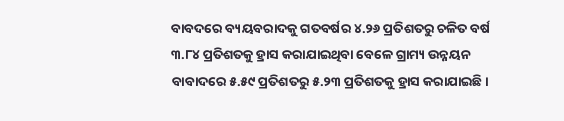ବାବଦରେ ବ୍ୟୟବରାଦକୁ ଗତବର୍ଷର ୪.୨୬ ପ୍ରତିଶତରୁ ଚଳିତ ବର୍ଷ ୩.୮୪ ପ୍ରତିଶତକୁ ହ୍ରାସ କରାଯାଇଥିବା ବେଳେ ଗ୍ରାମ୍ୟ ଉନ୍ନୟନ ବାବାଦରେ ୫.୫୯ ପ୍ରତିଶତରୁ ୫.୨୩ ପ୍ରତିଶତକୁ ହ୍ରାସ କରାଯାଇଛି।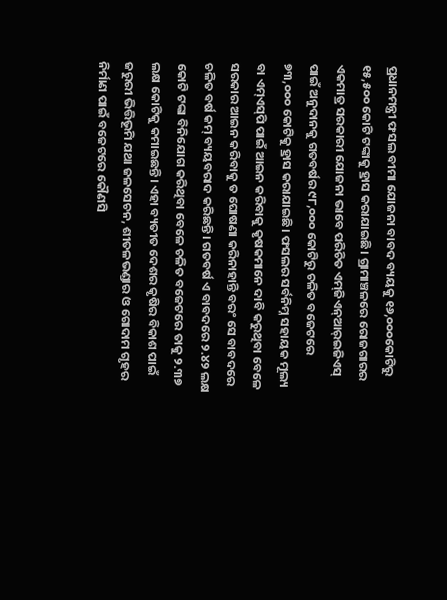ପ୍ରଧାନମନ୍ତ୍ରୀ ଫସଲ ବୀମା ଯୋଜନା ବାବଦ ବ୍ୟୟକୁ ୧୬,୦୦୦କୋଟିରୁ ୧୫,୫୦୦ କୋଟି ଟଙ୍କାକୁ ହ୍ରାସ କରାଯାଇଛି। ଗ୍ରାମାଞ୍ଚଳରେ ରୋଜଗାରର ଏକମାତ୍ର ସରକାରୀ ଯୋଜନା ଭାବେ ପରିଚିତ ଏମ୍‌ଜିଏନ୍‌ଆର୍‌ଇଜିଏସ୍‌ ପାଇଁ ଅନୁଦାନକୁ ଗତବର୍ଷର ୯୮,୦୦୦ କୋଟିରୁ ଚଳିତ ବଜେଟରେ ୭୩,୦୦୦ କୋଟିକୁ ହ୍ରାସ କରାଯାଇଛି। ଫସଲର ସର୍ବନିମ୍ନ ସହାୟକ ମୂଲ୍ୟ ବା ଏମ୍‌ଏସ୍‌ପି ପାଇଁ ଆଇନ କରିବାକୁ କୃଷକମାନେ ଦାବି କରୁଥିବା ବେଳେ ସରକାର ଆଇନ କରିବାକୁ ତ ଘୋଷଣା କରିନାହାନ୍ତି ବରଂ ସେ ବାବଦରେ ଚଳିତ ବର୍ଷ କମ୍‌ ବ୍ୟୟବରାଦ କରିଛନ୍ତି। ଗତବର୍ଷ ଏ ବାବଦରେ ୨.୪୨ ଲକ୍ଷ କୋଟି ଟଙ୍କା ବିନିଯୋଗ କରିଥିବା ବେଳେ ଚଳିତ ବଜେଟରେ ତାକୁ ୨.୩୭ ଲକ୍ଷ କୋଟିକୁ କମାଇଛନ୍ତି। ଏହା ବ୍ୟତୀତ ଦେଶର କୃଷିର ବିକାଶ ପାଇଁ ଜରୁରୀ ଭିତ୍ତିଭୂମି ଯଥା ଜଳସେଚନ, ଶୀତଳଭଣ୍ଡାର ଓ ଗୋଦାମ ଗୃହର ନିର୍ମାଣ ପାଇଁ ବଜେଟରେ କୌଣସି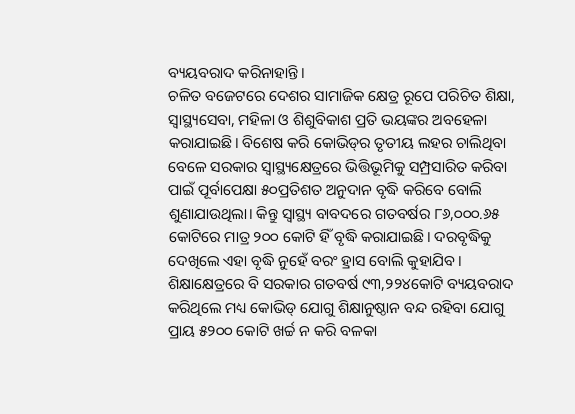ବ୍ୟୟବରାଦ କରିନାହାନ୍ତି।
ଚଳିତ ବଜେଟରେ ଦେଶର ସାମାଜିକ କ୍ଷେତ୍ର ରୂପେ ପରିଚିତ ଶିକ୍ଷା, ସ୍ବାସ୍ଥ୍ୟସେବା, ମହିଳା ଓ ଶିଶୁବିକାଶ ପ୍ରତି ଭୟଙ୍କର ଅବହେଳା କରାଯାଇଛି। ବିଶେଷ କରି କୋଭିଡ୍‌ର ତୃତୀୟ ଲହର ଚାଲିଥିବା ବେଳେ ସରକାର ସ୍ବାସ୍ଥ୍ୟକ୍ଷେତ୍ରରେ ଭିତ୍ତିଭୂମିକୁ ସମ୍ପ୍ରସାରିତ କରିବା ପାଇଁ ପୂର୍ବାପେକ୍ଷା ୫୦ପ୍ରତିଶତ ଅନୁଦାନ ବୃଦ୍ଧି କରିବେ ବୋଲି ଶୁଣାଯାଉଥିଲା। କିନ୍ତୁ ସ୍ବାସ୍ଥ୍ୟ ବାବଦରେ ଗତବର୍ଷର ୮୬,୦୦୦.୬୫ କୋଟିରେ ମାତ୍ର ୨୦୦ କୋଟି ହିଁ ବୃଦ୍ଧି କରାଯାଇଛି। ଦରବୃଦ୍ଧିକୁ ଦେଖିଲେ ଏହା ବୃଦ୍ଧି ନୁହେଁ ବରଂ ହ୍ରାସ ବୋଲି କୁହାଯିବ।
ଶିକ୍ଷାକ୍ଷେତ୍ରରେ ବି ସରକାର ଗତବର୍ଷ ୯୩,୨୨୪କୋଟି ବ୍ୟୟବରାଦ କରିଥିଲେ ମଧ୍ୟ କୋଭିଡ୍‌ ଯୋଗୁ ଶିକ୍ଷାନୁଷ୍ଠାନ ବନ୍ଦ ରହିବା ଯୋଗୁ ପ୍ରାୟ ୫୨୦୦ କୋଟି ଖର୍ଚ୍ଚ ନ କରି ବଳକା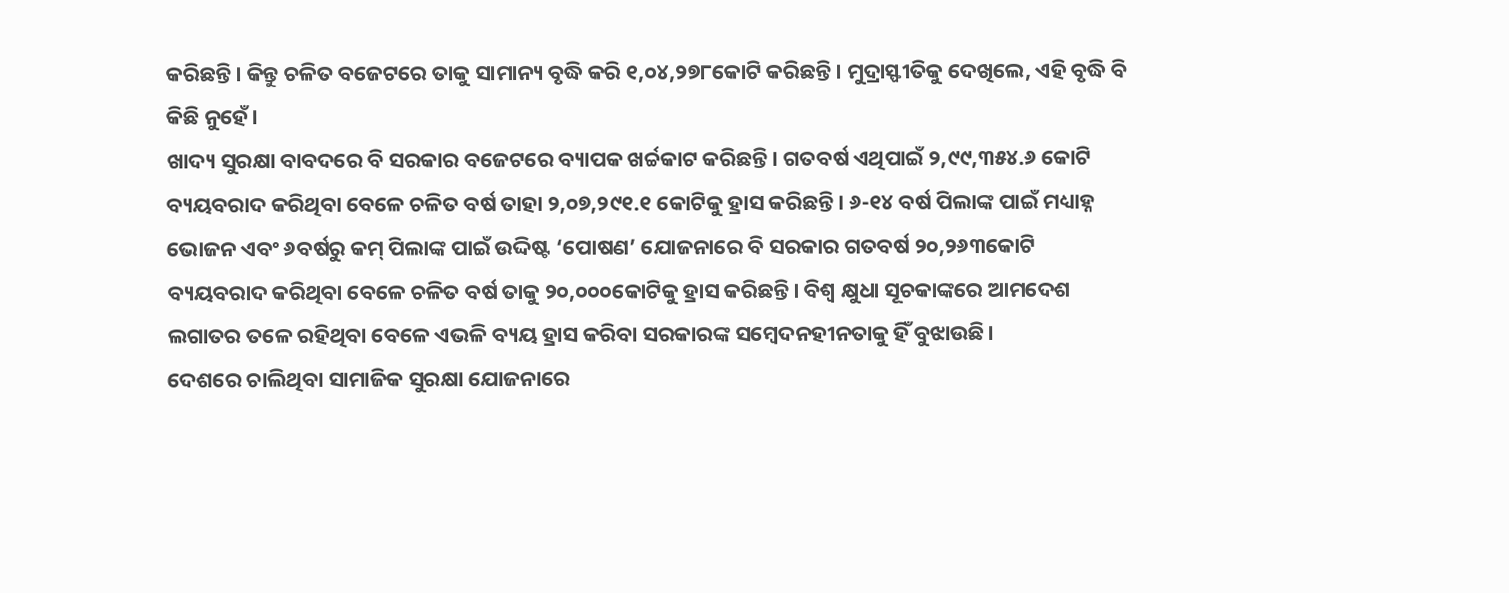କରିଛନ୍ତି। କିନ୍ତୁ ଚଳିତ ବଜେଟରେ ତାକୁ ସାମାନ୍ୟ ବୃଦ୍ଧି କରି ୧,୦୪,୨୭୮କୋଟି କରିଛନ୍ତି। ମୁଦ୍ରାସ୍ଫୀତିକୁ ଦେଖିଲେ, ଏହି ବୃଦ୍ଧି ବି କିଛି ନୁହେଁ।
ଖାଦ୍ୟ ସୁରକ୍ଷା ବାବଦରେ ବି ସରକାର ବଜେଟରେ ବ୍ୟାପକ ଖର୍ଚ୍ଚକାଟ କରିଛନ୍ତି। ଗତବର୍ଷ ଏଥିପାଇଁ ୨,୯୯,୩୫୪.୬ କୋଟି ବ୍ୟୟବରାଦ କରିଥିବା ବେଳେ ଚଳିତ ବର୍ଷ ତାହା ୨,୦୭,୨୯୧.୧ କୋଟିକୁ ହ୍ରାସ କରିଛନ୍ତି। ୬-୧୪ ବର୍ଷ ପିଲାଙ୍କ ପାଇଁ ମଧ୍ୟାହ୍ନ ଭୋଜନ ଏବଂ ୬ବର୍ଷରୁ କମ୍‌ ପିଲାଙ୍କ ପାଇଁ ଉଦ୍ଦିଷ୍ଟ ‘ପୋଷଣ’ ଯୋଜନାରେ ବି ସରକାର ଗତବର୍ଷ ୨୦,୨୬୩କୋଟି ବ୍ୟୟବରାଦ କରିଥିବା ବେଳେ ଚଳିତ ବର୍ଷ ତାକୁ ୨୦,୦୦୦କୋଟିକୁ ହ୍ରାସ କରିଛନ୍ତି। ବିଶ୍ୱ କ୍ଷୁଧା ସୂଚକାଙ୍କରେ ଆମଦେଶ ଲଗାତର ତଳେ ରହିଥିବା ବେଳେ ଏଭଳି ବ୍ୟୟ ହ୍ରାସ କରିବା ସରକାରଙ୍କ ସମ୍ବେଦନହୀନତାକୁ ହିଁ ବୁଝାଉଛି।
ଦେଶରେ ଚାଲିଥିବା ସାମାଜିକ ସୁରକ୍ଷା ଯୋଜନାରେ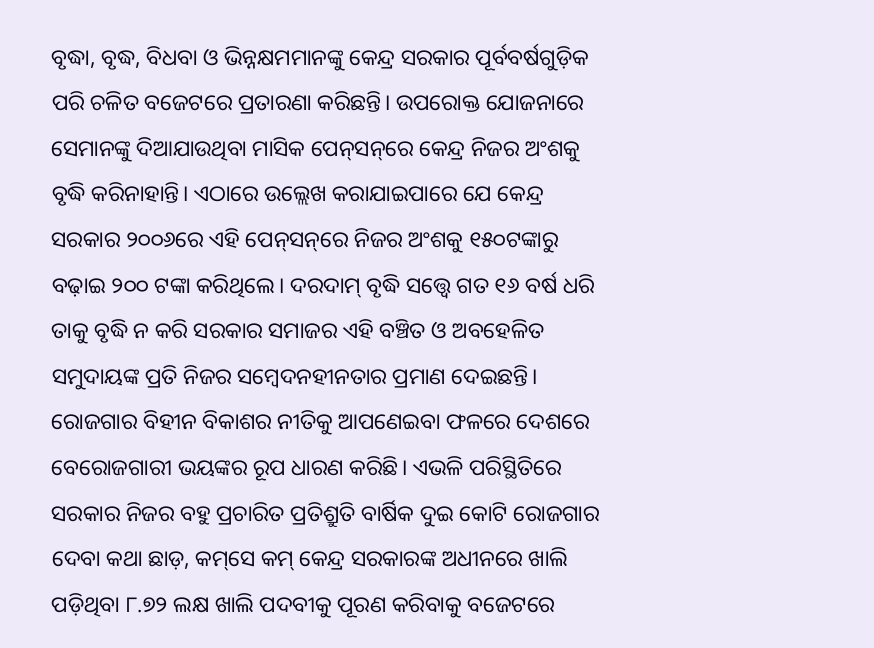ବୃଦ୍ଧା, ବୃଦ୍ଧ, ବିଧବା ଓ ଭିନ୍ନକ୍ଷମମାନଙ୍କୁ କେନ୍ଦ୍ର ସରକାର ପୂର୍ବବର୍ଷଗୁଡ଼ିକ ପରି ଚଳିତ ବଜେଟରେ ପ୍ରତାରଣା କରିଛନ୍ତି। ଉପରୋକ୍ତ ଯୋଜନାରେ ସେମାନଙ୍କୁ ଦିଆଯାଉଥିବା ମାସିକ ପେନ୍‌ସନ୍‌ରେ କେନ୍ଦ୍ର ନିଜର ଅଂଶକୁ ବୃଦ୍ଧି କରିନାହାନ୍ତି। ଏଠାରେ ଉଲ୍ଲେଖ କରାଯାଇପାରେ ଯେ କେନ୍ଦ୍ର ସରକାର ୨୦୦୬ରେ ଏହି ପେନ୍‌ସନ୍‌ରେ ନିଜର ଅଂଶକୁ ୧୫୦ଟଙ୍କାରୁ ବଢ଼ାଇ ୨୦୦ ଟଙ୍କା କରିଥିଲେ। ଦରଦାମ୍‌ ବୃଦ୍ଧି ସତ୍ତ୍ୱେ ଗତ ୧୬ ବର୍ଷ ଧରି ତାକୁ ବୃଦ୍ଧି ନ କରି ସରକାର ସମାଜର ଏହି ବଞ୍ଚିତ ଓ ଅବହେଳିତ ସମୁଦାୟଙ୍କ ପ୍ରତି ନିଜର ସମ୍ବେଦନହୀନତାର ପ୍ରମାଣ ଦେଇଛନ୍ତି।
ରୋଜଗାର ବିହୀନ ବିକାଶର ନୀତିକୁ ଆପଣେଇବା ଫଳରେ ଦେଶରେ ବେରୋଜଗାରୀ ଭୟଙ୍କର ରୂପ ଧାରଣ କରିଛି। ଏଭଳି ପରିସ୍ଥିତିରେ ସରକାର ନିଜର ବହୁ ପ୍ରଚାରିତ ପ୍ରତିଶ୍ରୁତି ବାର୍ଷିକ ଦୁଇ କୋଟି ରୋଜଗାର ଦେବା କଥା ଛାଡ଼, କମ୍‌ସେ କମ୍‌ କେନ୍ଦ୍ର ସରକାରଙ୍କ ଅଧୀନରେ ଖାଲି ପଡ଼ିଥିବା ୮.୭୨ ଲକ୍ଷ ଖାଲି ପଦବୀକୁ ପୂରଣ କରିବାକୁ ବଜେଟରେ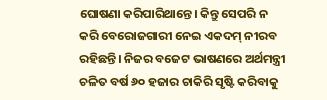ଘୋଷଣା କରିପାରିଥାନ୍ତେ। କିନ୍ତୁ ସେପରି ନ କରି ବେରୋଜଗାରୀ ନେଇ ଏକଦମ୍‌ ନୀରବ ରହିଛନ୍ତି। ନିଜର ବଜେଟ ଭାଷଣରେ ଅର୍ଥମନ୍ତ୍ରୀ ଚଳିତ ବର୍ଷ ୬୦ ହଜାର ଚାକିରି ସୃଷ୍ଟି କରିବାକୁ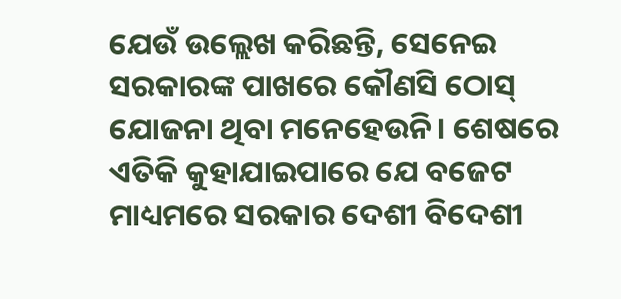ଯେଉଁ ଉଲ୍ଲେଖ କରିଛନ୍ତି, ସେନେଇ ସରକାରଙ୍କ ପାଖରେ କୌଣସି ଠୋସ୍‌ ଯୋଜନା ଥିବା ମନେହେଉନି। ଶେଷରେ ଏତିକି କୁହାଯାଇପାରେ ଯେ ବଜେଟ ମାଧ୍ୟମରେ ସରକାର ଦେଶୀ ବିଦେଶୀ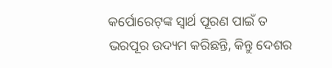କର୍ପୋରେଟ୍‌ଙ୍କ ସ୍ବାର୍ଥ ପୂରଣ ପାଇଁ ତ ଭରପୂର ଉଦ୍ୟମ କରିଛନ୍ତି, କିନ୍ତୁ ଦେଶର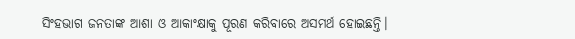ସିଂହଭାଗ ଜନତାଙ୍କ ଆଶା ଓ ଆକାଂକ୍ଷାକୁ ପୂରଣ କରିବାରେ ଅସମର୍ଥ ହୋଇଛନ୍ତି।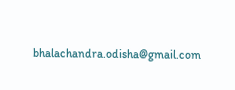bhalachandra.odisha@gmail.com